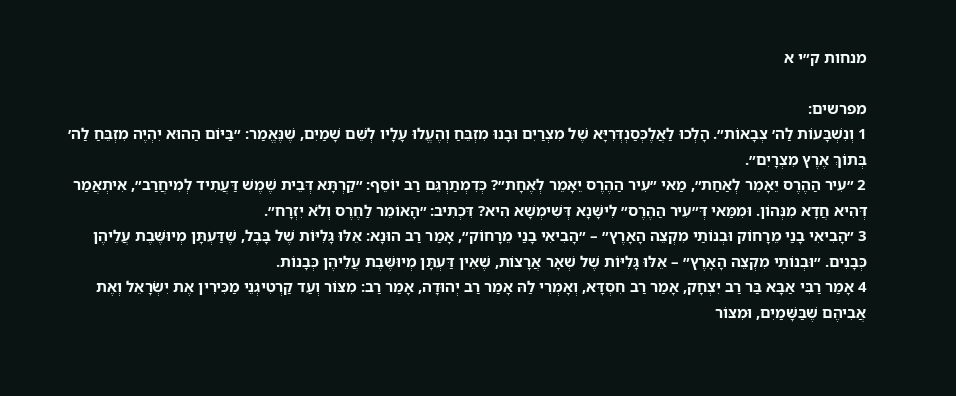מנחות ק״י א

מפרשים:
1 וְנִשְׁבָּעוֹת לַה׳ צְבָאוֹת״. הָלְכוּ לַאֲלֶכְּסַנְדְּרִיָּא שֶׁל מִצְרַיִם וּבָנוּ מִזְבֵּחַ וְהֶעֱלוּ עָלָיו לְשֵׁם שָׁמַיִם, שֶׁנֶּאֱמַר: ״בַּיּוֹם הַהוּא יִהְיֶה מִזְבֵּחַ לַה׳ בְּתוֹךְ אֶרֶץ מִצְרָיִם״.
2 ״עִיר הַהֶרֶס יֵאָמֵר לְאַחַת״, מַאי ״עִיר הַהֶרֶס יֵאָמֵר לְאֶחָת״? כְּדִמְתַרְגֵּם רַב יוֹסֵף: ״קַרְתָּא דְּבֵית שֶׁמֶשׁ דַּעֲתִיד לְמִיחֲרַב״, אִיתְאֲמַר דְּהִיא חֲדָא מִנְּהוֹן. וּמִמַּאי דְּ״עִיר הַהֶרֶס״ לִישָּׁנָא דְּשִׁימְשָׁא הִיא? דִּכְתִיב: ״הָאוֹמֵר לַחֶרֶס וְלֹא יִזְרָח״.
3 ״הָבִיאִי בָנַי מֵרָחוֹק וּבְנוֹתַי מִקְצֵה הָאָרֶץ״ – ״הָבִיאִי בָנַי מֵרָחוֹק״, אָמַר רַב הוּנָא: אֵלּוּ גָּלִיּוֹת שֶׁל בָּבֶל, שֶׁדַּעְתָּן מְיוּשֶּׁבֶת עֲלֵיהֶן כְּבָנִים. ״וּבְנוֹתַי מִקְצֵה הָאָרֶץ״ – אֵלּוּ גָּלִיּוֹת שֶׁל שְׁאָר אֲרָצוֹת, שֶׁאֵין דַּעְתָּן מְיוּשֶּׁבֶת עֲלֵיהֶן כְּבָנוֹת.
4 אָמַר רַבִּי אַבָּא בַּר רַב יִצְחָק, אָמַר רַב חִסְדָּא, וְאָמְרִי לַהּ אָמַר רַב יְהוּדָה, אָמַר רַב: מִצּוֹר וְעַד קַרְטִיגְנֵי מַכִּירִין אֶת יִשְׂרָאֵל וְאֶת אֲבִיהֶם שֶׁבַּשָּׁמַיִם, וּמִצּוֹר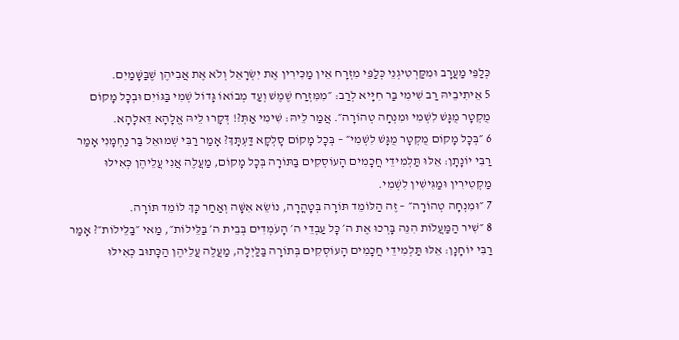כְּלַפֵּי מַעֲרָב וּמִקַּרְטִיגְנֵי כְּלַפֵּי מִזְרָח אֵין מַכִּירִין אֶת יִשְׂרָאֵל וְלֹא אֶת אֲבִיהֶן שֶׁבַּשָּׁמַיִם.
5 אֵיתִיבֵיהּ רַב שִׁימִי בַּר חִיָּיא לְרַב: ״מִמִּזְרַח שֶׁמֶשׁ וְעַד מְבוֹאוֹ גָּדוֹל שְׁמִי בַּגּוֹיִם וּבְכׇל מָקוֹם מֻקְטָר מֻגָּשׁ לִשְׁמִי וּמִנְחָה טְהוֹרָה״. אֲמַר לֵיהּ: שִׁימִי אַתְּ?! דְּקָרוּ לֵיהּ אֱלָהָא דֵּאלָהָא.
6 ״בְּכׇל מָקוֹם מֻקְטָר מֻגָּשׁ לִשְׁמִי״ – בְּכׇל מָקוֹם סָלְקָא דַּעְתָּךְ? אָמַר רַבִּי שְׁמוּאֵל בַּר נַחְמָנִי אָמַר רַבִּי יוֹנָתָן: אֵלּוּ תַּלְמִידֵי חֲכָמִים הָעוֹסְקִים בַּתּוֹרָה בְּכׇל מָקוֹם, מַעֲלֶה אֲנִי עֲלֵיהֶן כְּאִילּוּ מַקְטִירִין וּמַגִּישִׁין לִשְׁמִי.
7 ״וּמִנְחָה טְהוֹרָה״ – זֶה הַלּוֹמֵד תּוֹרָה בְּטָהֳרָה, נוֹשֵׂא אִשָּׁה וְאַחַר כָּךְ לוֹמֵד תּוֹרָה.
8 ״שִׁיר הַמַּעֲלוֹת הִנֵּה בָּרְכוּ אֶת ה׳ כׇּל עַבְדֵי ה׳ הָעֹמְדִים בְּבֵית ה׳ בַּלֵּילוֹת״, מַאי ״בַּלֵּילוֹת״? אָמַר רַבִּי יוֹחָנָן: אֵלּוּ תַּלְמִידֵי חֲכָמִים הָעוֹסְקִים בְּתוֹרָה בַּלַּיְלָה, מַעֲלֶה עֲלֵיהֶן הַכָּתוּב כְּאִילּוּ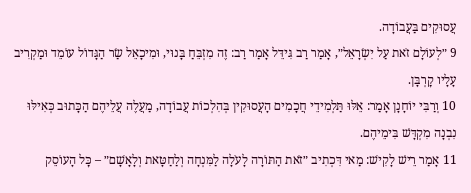עֲסוּקִים בַּעֲבוֹדָה.
9 ״לְעוֹלָם זֹאת עַל יִשְׂרָאֵל״, אָמַר רַב גִּידֵּל אָמַר רַב: זֶה מִזְבֵּחַ בָּנוּי, וּמִיכָאֵל שַׂר הַגָּדוֹל עוֹמֵד וּמַקְרִיב עָלָיו קׇרְבָּן.
10 וְרַבִּי יוֹחָנָן אָמַר: אֵלּוּ תַּלְמִידֵי חֲכָמִים הָעֲסוּקִין בְּהִלְכוֹת עֲבוֹדָה, מַעֲלֶה עֲלֵיהֶם הַכָּתוּב כְּאִילּוּ נִבְנָה מִקְדָּשׁ בִּימֵיהֶם.
11 אָמַר רֵישׁ לָקִישׁ: מַאי דִּכְתִיב ״זֹאת הַתּוֹרָה לָעֹלָה לַמִּנְחָה וְלַחַטָּאת וְלָאָשָׁם״ – כׇּל הָעוֹסֵק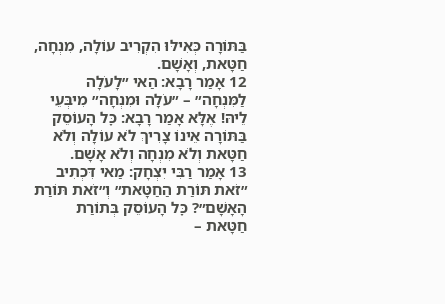בַּתּוֹרָה כְּאִילּוּ הִקְרִיב עוֹלָה, מִנְחָה, חַטָּאת, וְאָשָׁם.
12 אָמַר רָבָא: הַאי ״לָעֹלָה לַמִּנְחָה״ – ״עֹלָה וּמִנְחָה״ מִיבְּעֵי לֵיהּ! אֶלָּא אָמַר רָבָא: כׇּל הָעוֹסֵק בַּתּוֹרָה אֵינוֹ צָרִיךְ לֹא עוֹלָה וְלֹא חַטָּאת וְלֹא מִנְחָה וְלֹא אָשָׁם.
13 אָמַר רַבִּי יִצְחָק: מַאי דִּכְתִיב ״זֹאת תּוֹרַת הַחַטָּאת״ וְ״זֹאת תּוֹרַת הָאָשָׁם״? כׇּל הָעוֹסֵק בְּתוֹרַת חַטָּאת –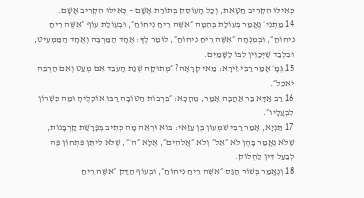כְּאִילּוּ הִקְרִיב חַטָּאת, וְכׇל הָעוֹסֵק בְּתוֹרַת אָשָׁם – כְּאִילּוּ הִקְרִיב אָשָׁם.
14 מַתְנִי׳ נֶאֱמַר בְּעוֹלַת בְּהֵמָה ״אִשֶּׁה רֵיחַ נִיחוֹחַ״, וּבְעוֹלַת עוֹף ״אִשֶּׁה רֵיחַ נִיחוֹחַ״, וּבְמִנְחָה ״אִשֶּׁה רֵיחַ נִיחוֹחַ״, לוֹמַר לְךָ: אֶחָד הַמַּרְבֶּה וְאֶחָד הַמַּמְעִיט, וּבִלְבַד שֶׁיְּכַוֵּין לִבּוֹ לַשָּׁמַיִם.
15 גְּמָ׳ אָמַר רַבִּי זֵירָא: מַאי קְרָאָה? ״מְתוּקָה שְׁנַת הָעֹבֵד אִם מְעַט וְאִם הַרְבֵּה יֹאכֵל״.
16 רַב אַדָּא בַּר אַהֲבָה אָמַר, מֵהָכָא: ״בִּרְבוֹת הַטּוֹבָה רַבּוּ אוֹכְלֶיהָ וּמַה כִּשְׁרוֹן לִבְעָלָיו״.
17 תַּנְיָא, אָמַר רַבִּי שִׁמְעוֹן בֶּן עַזַּאי: בּוֹא וּרְאֵה מָה כְּתִיב בְּפָרָשַׁת קׇרְבָּנוֹת, שֶׁלֹּא נֶאֱמַר בָּהֶן לֹא ״אֵל״ וְלֹא ״אֱלֹהִים״, אֶלָּא ״ה׳״, שֶׁלֹּא לִיתֵּן פִּתְחוֹן פֶּה לְבַעַל דִּין לַחְלוֹק.
18 וְנֶאֱמַר בְּשׁוֹר הַגַּס ״אִשֶּׁה רֵיחַ נִיחוֹחַ״, וּבְעוֹף הַדַּק ״אִשֶּׁה רֵיחַ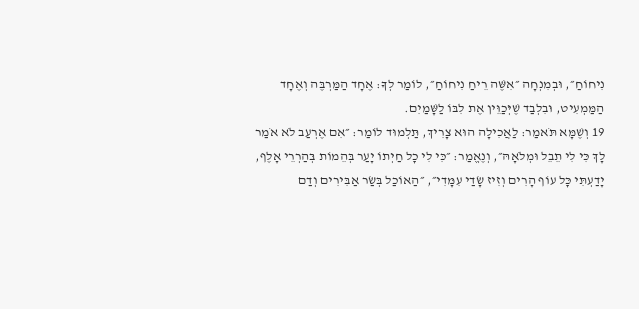נִיחוֹחַ״, וּבְמִנְחָה ״אִשֶּׁה רֵיחַ נִיחוֹחַ״, לוֹמַר לְךָ: אֶחָד הַמַּרְבֶּה וְאֶחָד הַמַּמְעִיט, וּבִלְבַד שֶׁיְּכַוֵּין אֶת לִבּוֹ לַשָּׁמַיִם.
19 וְשֶׁמָּא תֹּאמַר: לַאֲכִילָה הוּא צָרִיךְ, תַּלְמוּד לוֹמַר: ״אִם אֶרְעַב לֹא אֹמַר לָךְ כִּי לִי תֵבֵל וּמְלֹאָהּ״, וְנֶאֱמַר: ״כִּי לִי כׇל חַיְתוֹ יָעַר בְּהֵמוֹת בְּהַרְרֵי אָלֶף, יָדַעְתִּי כׇּל עוֹף הָרִים וְזִיז שָׂדַי עִמָּדִי״, ״הַאוֹכַל בְּשַׂר אַבִּירִים וְדַם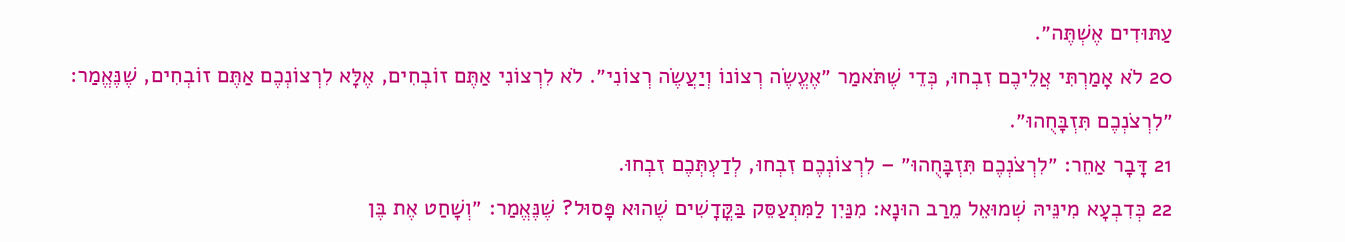עַתּוּדִים אֶשְׁתֶּה״.
20 לֹא אָמַרְתִּי אֲלֵיכֶם זִבְחוּ, כְּדֵי שֶׁתֹּאמַר ״אֶעֱשֶׂה רְצוֹנוֹ וְיַעֲשֶׂה רְצוֹנִי״. לֹא לִרְצוֹנִי אַתֶּם זוֹבְחִים, אֶלָּא לִרְצוֹנְכֶם אַתֶּם זוֹבְחִים, שֶׁנֶּאֱמַר: ״לִרְצֹנְכֶם תִּזְבָּחֻהוּ״.
21 דָּבָר אַחֵר: ״לִרְצֹנְכֶם תִּזְבָּחֻהוּ״ – לִרְצוֹנְכֶם זִבְחוּ, לְדַעְתְּכֶם זִבְחוּ.
22 כְּדִבְעָא מִינֵּיהּ שְׁמוּאֵל מֵרַב הוּנָא: מִנַּיִן לַמִּתְעַסֵּק בַּקֳּדָשִׁים שֶׁהוּא פָּסוּל? שֶׁנֶּאֱמַר: ״וְשָׁחַט אֶת בֶּן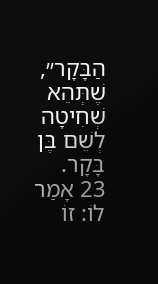הַבָּקָר״, שֶׁתְּהֵא שְׁחִיטָה לְשֵׁם בֶּן בָּקָר.
23 אָמַר לוֹ: זוֹ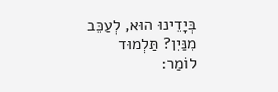בְּיָדֵינוּ הוּא, לְעַכֵּב מִנַּיִן? תַּלְמוּד לוֹמַר: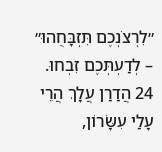״לִרְצֹנְכֶם תִּזְבָּחֻהוּ״ – לְדַעְתְּכֶם זִבְחוּ.
24 הֲדַרַן עֲלָךְ הֲרֵי עָלַי עִשָּׂרוֹן,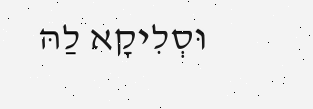וּסְלִיקָא לַהּ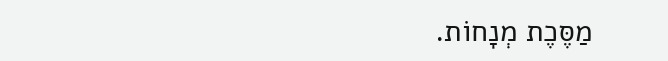מַסֶּכֶת מְנָחוֹת.